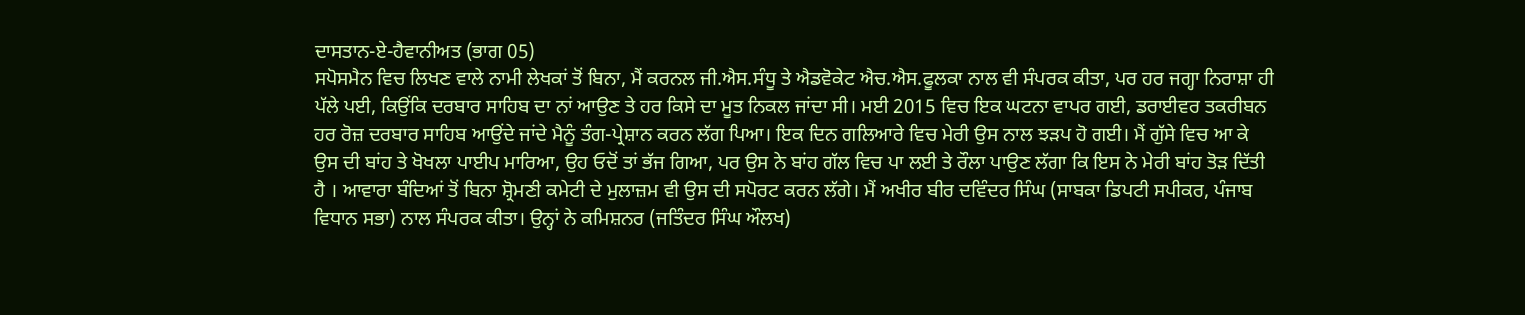ਦਾਸਤਾਨ-ਏ-ਹੈਵਾਨੀਅਤ (ਭਾਗ 05)
ਸਪੋਸਮੈਨ ਵਿਚ ਲਿਖਣ ਵਾਲੇ ਨਾਮੀ ਲੇਖਕਾਂ ਤੋਂ ਬਿਨਾ, ਮੈਂ ਕਰਨਲ ਜੀ.ਐਸ.ਸੰਧੂ ਤੇ ਐਡਵੋਕੇਟ ਐਚ.ਐਸ.ਫੂਲਕਾ ਨਾਲ ਵੀ ਸੰਪਰਕ ਕੀਤਾ, ਪਰ ਹਰ ਜਗ੍ਹਾ ਨਿਰਾਸ਼ਾ ਹੀ ਪੱਲੇ ਪਈ, ਕਿਉਂਕਿ ਦਰਬਾਰ ਸਾਹਿਬ ਦਾ ਨਾਂ ਆਉਣ ਤੇ ਹਰ ਕਿਸੇ ਦਾ ਮੂਤ ਨਿਕਲ ਜਾਂਦਾ ਸੀ। ਮਈ 2015 ਵਿਚ ਇਕ ਘਟਨਾ ਵਾਪਰ ਗਈ, ਡਰਾਈਵਰ ਤਕਰੀਬਨ ਹਰ ਰੋਜ਼ ਦਰਬਾਰ ਸਾਹਿਬ ਆਉਂਦੇ ਜਾਂਦੇ ਮੈਨੂੰ ਤੰਗ-ਪ੍ਰੇਸ਼ਾਨ ਕਰਨ ਲੱਗ ਪਿਆ। ਇਕ ਦਿਨ ਗਲਿਆਰੇ ਵਿਚ ਮੇਰੀ ਉਸ ਨਾਲ ਝੜਪ ਹੋ ਗਈ। ਮੈਂ ਗੁੱਸੇ ਵਿਚ ਆ ਕੇ ਉਸ ਦੀ ਬਾਂਹ ਤੇ ਖੋਖਲਾ ਪਾਈਪ ਮਾਰਿਆ, ਉਹ ਓਦੋਂ ਤਾਂ ਭੱਜ ਗਿਆ, ਪਰ ਉਸ ਨੇ ਬਾਂਹ ਗੱਲ ਵਿਚ ਪਾ ਲਈ ਤੇ ਰੌਲਾ ਪਾਉਣ ਲੱਗਾ ਕਿ ਇਸ ਨੇ ਮੇਰੀ ਬਾਂਹ ਤੋੜ ਦਿੱਤੀ ਹੈ । ਆਵਾਰਾ ਬੰਦਿਆਂ ਤੋਂ ਬਿਨਾ ਸ਼੍ਰੋਮਣੀ ਕਮੇਟੀ ਦੇ ਮੁਲਾਜ਼ਮ ਵੀ ਉਸ ਦੀ ਸਪੋਰਟ ਕਰਨ ਲੱਗੇ। ਮੈਂ ਅਖੀਰ ਬੀਰ ਦਵਿੰਦਰ ਸਿੰਘ (ਸਾਬਕਾ ਡਿਪਟੀ ਸਪੀਕਰ, ਪੰਜਾਬ ਵਿਧਾਨ ਸਭਾ) ਨਾਲ ਸੰਪਰਕ ਕੀਤਾ। ਉਨ੍ਹਾਂ ਨੇ ਕਮਿਸ਼ਨਰ (ਜਤਿੰਦਰ ਸਿੰਘ ਔਲਖ)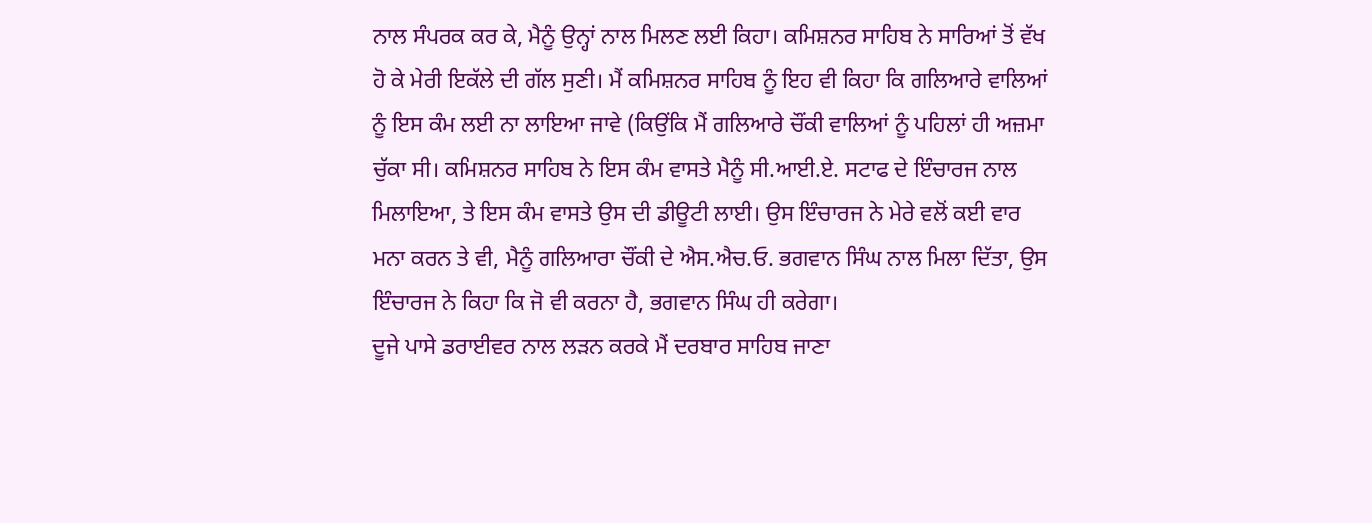ਨਾਲ ਸੰਪਰਕ ਕਰ ਕੇ, ਮੈਨੂੰ ਉਨ੍ਹਾਂ ਨਾਲ ਮਿਲਣ ਲਈ ਕਿਹਾ। ਕਮਿਸ਼ਨਰ ਸਾਹਿਬ ਨੇ ਸਾਰਿਆਂ ਤੋਂ ਵੱਖ ਹੋ ਕੇ ਮੇਰੀ ਇਕੱਲੇ ਦੀ ਗੱਲ ਸੁਣੀ। ਮੈਂ ਕਮਿਸ਼ਨਰ ਸਾਹਿਬ ਨੂੰ ਇਹ ਵੀ ਕਿਹਾ ਕਿ ਗਲਿਆਰੇ ਵਾਲਿਆਂ ਨੂੰ ਇਸ ਕੰਮ ਲਈ ਨਾ ਲਾਇਆ ਜਾਵੇ (ਕਿਉਂਕਿ ਮੈਂ ਗਲਿਆਰੇ ਚੌਂਕੀ ਵਾਲਿਆਂ ਨੂੰ ਪਹਿਲਾਂ ਹੀ ਅਜ਼ਮਾ ਚੁੱਕਾ ਸੀ। ਕਮਿਸ਼ਨਰ ਸਾਹਿਬ ਨੇ ਇਸ ਕੰਮ ਵਾਸਤੇ ਮੈਨੂੰ ਸੀ.ਆਈ.ਏ. ਸਟਾਫ ਦੇ ਇੰਚਾਰਜ ਨਾਲ ਮਿਲਾਇਆ, ਤੇ ਇਸ ਕੰਮ ਵਾਸਤੇ ਉਸ ਦੀ ਡੀਊਟੀ ਲਾਈ। ਉਸ ਇੰਚਾਰਜ ਨੇ ਮੇਰੇ ਵਲੋਂ ਕਈ ਵਾਰ ਮਨਾ ਕਰਨ ਤੇ ਵੀ, ਮੈਨੂੰ ਗਲਿਆਰਾ ਚੌਂਕੀ ਦੇ ਐਸ.ਐਚ.ਓ. ਭਗਵਾਨ ਸਿੰਘ ਨਾਲ ਮਿਲਾ ਦਿੱਤਾ, ਉਸ ਇੰਚਾਰਜ ਨੇ ਕਿਹਾ ਕਿ ਜੋ ਵੀ ਕਰਨਾ ਹੈ, ਭਗਵਾਨ ਸਿੰਘ ਹੀ ਕਰੇਗਾ।
ਦੂਜੇ ਪਾਸੇ ਡਰਾਈਵਰ ਨਾਲ ਲੜਨ ਕਰਕੇ ਮੈਂ ਦਰਬਾਰ ਸਾਹਿਬ ਜਾਣਾ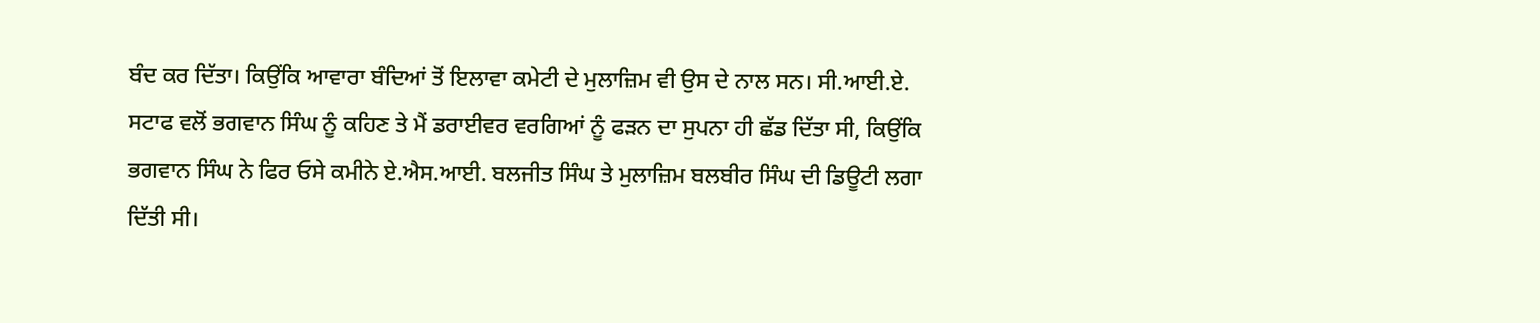ਬੰਦ ਕਰ ਦਿੱਤਾ। ਕਿਉਂਕਿ ਆਵਾਰਾ ਬੰਦਿਆਂ ਤੋਂ ਇਲਾਵਾ ਕਮੇਟੀ ਦੇ ਮੁਲਾਜ਼ਿਮ ਵੀ ਉਸ ਦੇ ਨਾਲ ਸਨ। ਸੀ.ਆਈ.ਏ. ਸਟਾਫ ਵਲੋਂ ਭਗਵਾਨ ਸਿੰਘ ਨੂੰ ਕਹਿਣ ਤੇ ਮੈਂ ਡਰਾਈਵਰ ਵਰਗਿਆਂ ਨੂੰ ਫੜਨ ਦਾ ਸੁਪਨਾ ਹੀ ਛੱਡ ਦਿੱਤਾ ਸੀ, ਕਿਉਂਕਿ ਭਗਵਾਨ ਸਿੰਘ ਨੇ ਫਿਰ ਓਸੇ ਕਮੀਨੇ ਏ.ਐਸ.ਆਈ. ਬਲਜੀਤ ਸਿੰਘ ਤੇ ਮੁਲਾਜ਼ਿਮ ਬਲਬੀਰ ਸਿੰਘ ਦੀ ਡਿਊਟੀ ਲਗਾ ਦਿੱਤੀ ਸੀ।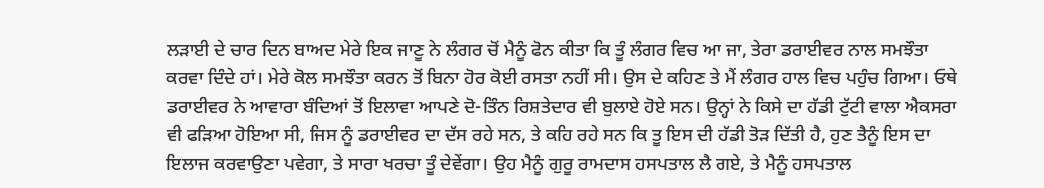ਲੜਾਈ ਦੇ ਚਾਰ ਦਿਨ ਬਾਅਦ ਮੇਰੇ ਇਕ ਜਾਣੂ ਨੇ ਲੰਗਰ ਚੋਂ ਮੈਨੂੰ ਫੋਨ ਕੀਤਾ ਕਿ ਤੂੰ ਲੰਗਰ ਵਿਚ ਆ ਜਾ, ਤੇਰਾ ਡਰਾਈਵਰ ਨਾਲ ਸਮਝੌਤਾ ਕਰਵਾ ਦਿੰਦੇ ਹਾਂ। ਮੇਰੇ ਕੋਲ ਸਮਝੌਤਾ ਕਰਨ ਤੋਂ ਬਿਨਾ ਹੋਰ ਕੋਈ ਰਸਤਾ ਨਹੀਂ ਸੀ। ਉਸ ਦੇ ਕਹਿਣ ਤੇ ਮੈਂ ਲੰਗਰ ਹਾਲ ਵਿਚ ਪਹੁੰਚ ਗਿਆ। ਓਥੇ ਡਰਾਈਵਰ ਨੇ ਆਵਾਰਾ ਬੰਦਿਆਂ ਤੋਂ ਇਲਾਵਾ ਆਪਣੇ ਦੋ-ਤਿੰਨ ਰਿਸ਼ਤੇਦਾਰ ਵੀ ਬੁਲਾਏ ਹੋਏ ਸਨ। ਉਨ੍ਹਾਂ ਨੇ ਕਿਸੇ ਦਾ ਹੱਡੀ ਟੁੱਟੀ ਵਾਲਾ ਐਕਸਰਾ ਵੀ ਫੜਿਆ ਹੋਇਆ ਸੀ, ਜਿਸ ਨੂੰ ਡਰਾਈਵਰ ਦਾ ਦੱਸ ਰਹੇ ਸਨ, ਤੇ ਕਹਿ ਰਹੇ ਸਨ ਕਿ ਤੂ ਇਸ ਦੀ ਹੱਡੀ ਤੋੜ ਦਿੱਤੀ ਹੈ, ਹੁਣ ਤੈਨੂੰ ਇਸ ਦਾ ਇਲਾਜ ਕਰਵਾਉਣਾ ਪਵੇਗਾ, ਤੇ ਸਾਰਾ ਖਰਚਾ ਤੂੰ ਦੇਵੇਂਗਾ। ਉਹ ਮੈਨੂੰ ਗੁਰੂ ਰਾਮਦਾਸ ਹਸਪਤਾਲ ਲੈ ਗਏ, ਤੇ ਮੈਨੂੰ ਹਸਪਤਾਲ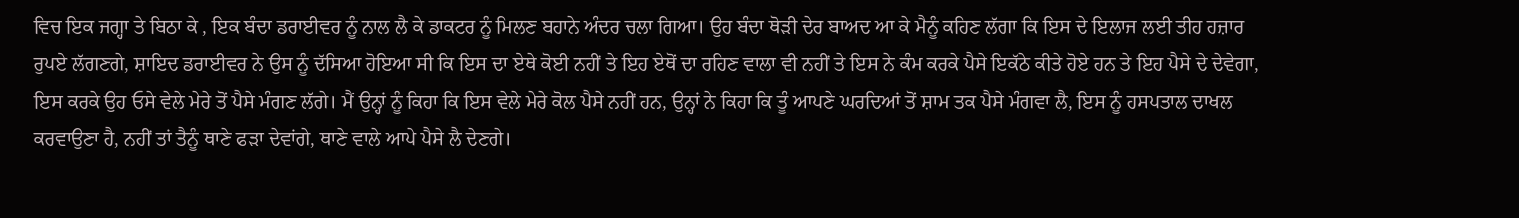ਵਿਚ ਇਕ ਜਗ੍ਹਾ ਤੇ ਬਿਠਾ ਕੇ , ਇਕ ਬੰਦਾ ਡਰਾਈਵਰ ਨੂੰ ਨਾਲ ਲੈ ਕੇ ਡਾਕਟਰ ਨੂੰ ਮਿਲਣ ਬਹਾਨੇ ਅੰਦਰ ਚਲਾ ਗਿਆ। ਉਹ ਬੰਦਾ ਥੋੜੀ ਦੇਰ ਬਾਅਦ ਆ ਕੇ ਮੈਨੂੰ ਕਹਿਣ ਲੱਗਾ ਕਿ ਇਸ ਦੇ ਇਲਾਜ ਲਈ ਤੀਹ ਹਜ਼ਾਰ ਰੁਪਏ ਲੱਗਣਗੇ, ਸ਼ਾਇਦ ਡਰਾਈਵਰ ਨੇ ਉਸ ਨੂੰ ਦੱਸਿਆ ਹੋਇਆ ਸੀ ਕਿ ਇਸ ਦਾ ਏਥੇ ਕੋਈ ਨਹੀਂ ਤੇ ਇਹ ਏਥੋਂ ਦਾ ਰਹਿਣ ਵਾਲਾ ਵੀ ਨਹੀਂ ਤੇ ਇਸ ਨੇ ਕੰਮ ਕਰਕੇ ਪੈਸੇ ਇਕੱਠੇ ਕੀਤੇ ਹੋਏ ਹਨ ਤੇ ਇਹ ਪੈਸੇ ਦੇ ਦੇਵੇਗਾ, ਇਸ ਕਰਕੇ ਉਹ ਓਸੇ ਵੇਲੇ ਮੇਰੇ ਤੋਂ ਪੈਸੇ ਮੰਗਣ ਲੱਗੇ। ਮੈਂ ਉਨ੍ਹਾਂ ਨੂੰ ਕਿਹਾ ਕਿ ਇਸ ਵੇਲੇ ਮੇਰੇ ਕੋਲ ਪੈਸੇ ਨਹੀਂ ਹਨ, ਉਨ੍ਹਾਂ ਨੇ ਕਿਹਾ ਕਿ ਤੂੰ ਆਪਣੇ ਘਰਦਿਆਂ ਤੋਂ ਸ਼ਾਮ ਤਕ ਪੈਸੇ ਮੰਗਵਾ ਲੈ, ਇਸ ਨੂੰ ਹਸਪਤਾਲ ਦਾਖਲ ਕਰਵਾਉਣਾ ਹੈ, ਨਹੀਂ ਤਾਂ ਤੈਨੂੰ ਥਾਣੇ ਫੜਾ ਦੇਵਾਂਗੇ, ਥਾਣੇ ਵਾਲੇ ਆਪੇ ਪੈਸੇ ਲੈ ਦੇਣਗੇ।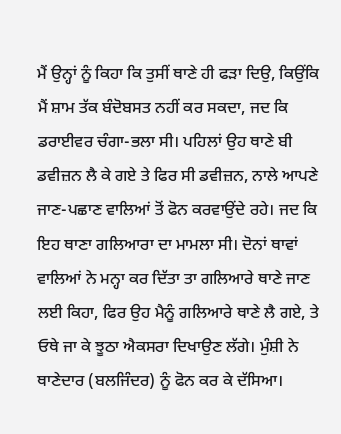ਮੈਂ ਉਨ੍ਹਾਂ ਨੂੰ ਕਿਹਾ ਕਿ ਤੁਸੀਂ ਥਾਣੇ ਹੀ ਫੜਾ ਦਿਉ, ਕਿਉਂਕਿ ਮੈਂ ਸ਼ਾਮ ਤੱਕ ਬੰਦੋਬਸਤ ਨਹੀਂ ਕਰ ਸਕਦਾ, ਜਦ ਕਿ ਡਰਾਈਵਰ ਚੰਗਾ-ਭਲਾ ਸੀ। ਪਹਿਲਾਂ ਉਹ ਥਾਣੇ ਬੀ ਡਵੀਜ਼ਨ ਲੈ ਕੇ ਗਏ ਤੇ ਫਿਰ ਸੀ ਡਵੀਜ਼ਨ, ਨਾਲੇ ਆਪਣੇ ਜਾਣ-ਪਛਾਣ ਵਾਲਿਆਂ ਤੋਂ ਫੋਨ ਕਰਵਾਉਂਦੇ ਰਹੇ। ਜਦ ਕਿ ਇਹ ਥਾਣਾ ਗਲਿਆਰਾ ਦਾ ਮਾਮਲਾ ਸੀ। ਦੋਨਾਂ ਥਾਵਾਂ ਵਾਲਿਆਂ ਨੇ ਮਨ੍ਹਾ ਕਰ ਦਿੱਤਾ ਤਾ ਗਲਿਆਰੇ ਥਾਣੇ ਜਾਣ ਲਈ ਕਿਹਾ, ਫਿਰ ਉਹ ਮੈਨੂੰ ਗਲਿਆਰੇ ਥਾਣੇ ਲੈ ਗਏ, ਤੇ ਓਥੇ ਜਾ ਕੇ ਝੂਠਾ ਐਕਸਰਾ ਦਿਖਾਉਣ ਲੱਗੇ। ਮੁੰਸ਼ੀ ਨੇ ਥਾਣੇਦਾਰ (ਬਲਜਿੰਦਰ) ਨੂੰ ਫੋਨ ਕਰ ਕੇ ਦੱਸਿਆ।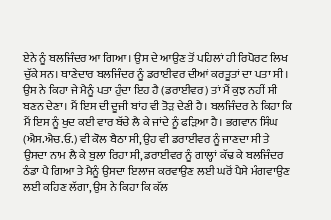ਏਨੇ ਨੂੰ ਬਲਜਿੰਦਰ ਆ ਗਿਆ। ਉਸ ਦੇ ਆਉਣ ਤੋਂ ਪਹਿਲਾਂ ਹੀ ਰਿਪੋਰਟ ਲਿਖ ਚੁੱਕੇ ਸਨ। ਥਾਣੇਦਾਰ ਬਲਜਿੰਦਰ ਨੂੰ ਡਰਾਈਵਰ ਦੀਆਂ ਕਰਤੂਤਾਂ ਦਾ ਪਤਾ ਸੀ। ਉਸ ਨੇ ਕਿਹਾ ਜੇ ਮੈਨੂੰ ਪਤਾ ਹੁੰਦਾ ਇਹ ਹੈ (ਡਰਾਈਵਰ) ਤਾਂ ਮੈਂ ਕੁਝ ਨਹੀਂ ਸੀ ਬਣਨ ਦੇਣਾ। ਮੈਂ ਇਸ ਦੀ ਦੂਜੀ ਬਾਂਹ ਵੀ ਤੋੜ ਦੇਣੀ ਹੈ। ਬਲਜਿੰਦਰ ਨੇ ਕਿਹਾ ਕਿ ਮੈਂ ਇਸ ਨੂੰ ਖੁਦ ਕਈ ਵਾਰ ਬੱਚੇ ਲੈ ਕੇ ਜਾਂਦੇ ਨੂੰ ਫੜਿਆ ਹੈ। ਭਗਵਾਨ ਸਿੰਘ (ਐਸ.ਐਚ.ਓ.) ਵੀ ਕੋਲ ਬੈਠਾ ਸੀ, ਉਹ ਵੀ ਡਰਾਈਵਰ ਨੂੰ ਜਾਣਦਾ ਸੀ ਤੇ ਉਸਦਾ ਨਾਮ ਲੈ ਕੇ ਬੁਲਾ ਰਿਹਾ ਸੀ, ਡਰਾਈਵਰ ਨੂੰ ਗਾਲ੍ਹਾਂ ਕੱਢ ਕੇ ਬਲਜਿੰਦਰ ਠੰਡਾ ਪੈ ਗਿਆ ਤੇ ਮੈਨੂੰ ਉਸਦਾ ਇਲਾਜ ਕਰਵਾਉਣ ਲਈ ਘਰੋਂ ਪੈਸੇ ਮੰਗਵਾਉਣ ਲਈ ਕਹਿਣ ਲੱਗਾ, ਉਸ ਨੇ ਕਿਹਾ ਕਿ ਕੱਲ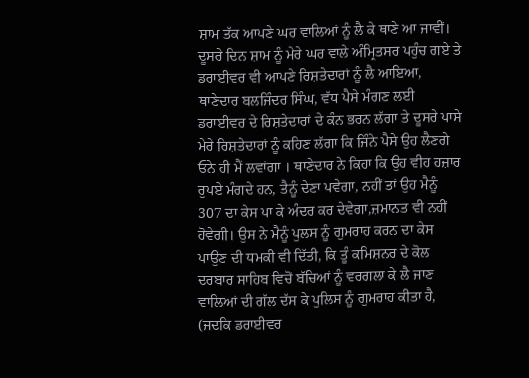ਸ਼ਾਮ ਤੱਕ ਆਪਣੇ ਘਰ ਵਾਲਿਆਂ ਨੂੰ ਲੈ ਕੇ ਥਾਣੇ ਆ ਜਾਵੀਂ।
ਦੂਸਰੇ ਦਿਨ ਸ਼ਾਮ ਨੂੰ ਮੇਰੇ ਘਰ ਵਾਲੇ ਅੰਮ੍ਰਿਤਸਰ ਪਹੁੰਚ ਗਏ ਤੇ ਡਰਾਈਵਰ ਵੀ ਆਪਣੇ ਰਿਸ਼ਤੇਦਾਰਾਂ ਨੂੰ ਲੈ ਆਇਆ, ਥਾਣੇਦਾਰ ਬਲਜਿੰਦਰ ਸਿੰਘ, ਵੱਧ ਪੈਸੇ ਮੰਗਣ ਲਈ ਡਰਾਈਵਰ ਦੇ ਰਿਸ਼ਤੇਦਾਰਾਂ ਦੇ ਕੰਨ ਭਰਨ ਲੱਗਾ ਤੇ ਦੂਸਰੇ ਪਾਸੇ ਮੇਰੇ ਰਿਸ਼ਤੇਦਾਰਾਂ ਨੂੰ ਕਹਿਣ ਲੱਗਾ ਕਿ ਜਿੰਨੇ ਪੈਸੇ ਉਹ ਲੈਣਗੇ ਓਨੇ ਹੀ ਮੈਂ ਲਵਾਂਗਾ । ਥਾਣੇਦਾਰ ਨੇ ਕਿਹਾ ਕਿ ਉਹ ਵੀਹ ਹਜ਼ਾਰ ਰੁਪਏ ਮੰਗਦੇ ਹਨ, ਤੈਨੂੰ ਦੇਣਾ ਪਵੇਗਾ, ਨਹੀਂ ਤਾਂ ਉਹ ਮੈਨੂੰ 307 ਦਾ ਕੇਸ ਪਾ ਕੇ ਅੰਦਰ ਕਰ ਦੇਵੇਗਾ,ਜ਼ਮਾਨਤ ਵੀ ਨਹੀਂ ਹੋਵੇਗੀ। ਉਸ ਨੇ ਮੈਨੂੰ ਪੁਲਸ ਨੂੰ ਗੁਮਰਾਹ ਕਰਨ ਦਾ ਕੇਸ ਪਾਉਣ ਦੀ ਧਮਕੀ ਵੀ ਦਿੱਤੀ, ਕਿ ਤੂੰ ਕਮਿਸ਼ਨਰ ਦੇ ਕੋਲ ਦਰਬਾਰ ਸਾਹਿਬ ਵਿਚੋਂ ਬੱਚਿਆਂ ਨੂੰ ਵਰਗਲਾ ਕੇ ਲੈ ਜਾਣ ਵਾਲਿਆਂ ਦੀ ਗੱਲ ਦੱਸ ਕੇ ਪੁਲਿਸ ਨੂੰ ਗੁਮਰਾਹ ਕੀਤਾ ਹੈ, (ਜਦਕਿ ਡਰਾਈਵਰ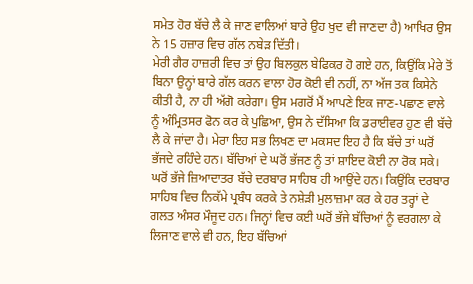ਸਮੇਤ ਹੋਰ ਬੱਚੇ ਲੈ ਕੇ ਜਾਣ ਵਾਲਿਆਂ ਬਾਰੇ ਉਹ ਖੁਦ ਵੀ ਜਾਣਦਾ ਹੈ) ਆਖਿਰ ਉਸ ਨੇ 15 ਹਜ਼ਾਰ ਵਿਚ ਗੱਲ ਨਬੇੜ ਦਿੱਤੀ।
ਮੇਰੀ ਗੈਰ ਹਾਜ਼ਰੀ ਵਿਚ ਤਾਂ ਉਹ ਬਿਲਕੁਲ ਬੇਫਿਕਰ ਹੋ ਗਏ ਹਨ, ਕਿਉਂਕਿ ਮੇਰੇ ਤੋਂ ਬਿਨਾ ਉਨ੍ਹਾਂ ਬਾਰੇ ਗੱਲ ਕਰਨ ਵਾਲਾ ਹੋਰ ਕੋਈ ਵੀ ਨਹੀਂ, ਨਾ ਅੱਜ ਤਕ ਕਿਸੇਨੇ ਕੀਤੀ ਹੈ, ਨਾ ਹੀ ਅੱਗੋ ਕਰੇਗਾ। ਉਸ ਮਗਰੋਂ ਮੈਂ ਆਪਣੇ ਇਕ ਜਾਣ-ਪਛਾਣ ਵਾਲੇ ਨੂੰ ਅੰਮ੍ਰਿਤਸਰ ਫੋਨ ਕਰ ਕੇ ਪੁਛਿਆ, ਉਸ ਨੇ ਦੱਸਿਆ ਕਿ ਡਰਾਈਵਰ ਹੁਣ ਵੀ ਬੱਚੇ ਲੈ ਕੇ ਜਾਂਦਾ ਹੈ। ਮੇਰਾ ਇਹ ਸਭ ਲਿਖਣ ਦਾ ਮਕਸਦ ਇਹ ਹੈ ਕਿ ਬੱਚੇ ਤਾਂ ਘਰੋਂ ਭੱਜਦੇ ਰਹਿੰਦੇ ਹਨ। ਬੱਚਿਆਂ ਦੇ ਘਰੋਂ ਭੱਜਣ ਨੂੰ ਤਾਂ ਸ਼ਾਇਦ ਕੋਈ ਨਾ ਰੋਕ ਸਕੇ। ਘਰੋਂ ਭੱਜੇ ਜ਼ਿਆਦਾਤਰ ਬੱਚੇ ਦਰਬਾਰ ਸਾਹਿਬ ਹੀ ਆਉਂਦੇ ਹਨ। ਕਿਉਂਕਿ ਦਰਬਾਰ ਸਾਹਿਬ ਵਿਚ ਨਿਕੱਮੇ ਪ੍ਰਬੰਧ ਕਰਕੇ ਤੇ ਨਸ਼ੇੜੀ ਮੁਲਾਜ਼ਮਾ ਕਰ ਕੇ ਹਰ ਤਰ੍ਹਾਂ ਦੇ ਗਲਤ ਅੰਸਰ ਮੌਜੂਦ ਹਨ। ਜਿਨ੍ਹਾਂ ਵਿਚ ਕਈ ਘਰੋਂ ਭੱਜੇ ਬੱਚਿਆਂ ਨੂੰ ਵਰਗਲਾ ਕੇ ਲਿਜਾਣ ਵਾਲੇ ਵੀ ਹਨ, ਇਹ ਬੱਚਿਆਂ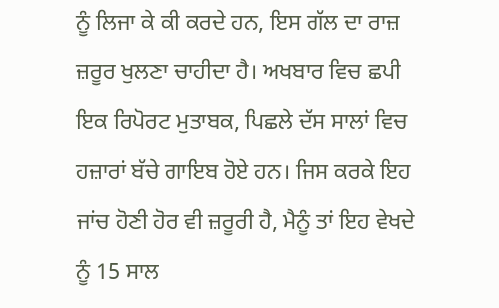ਨੂੰ ਲਿਜਾ ਕੇ ਕੀ ਕਰਦੇ ਹਨ, ਇਸ ਗੱਲ ਦਾ ਰਾਜ਼ ਜ਼ਰੂਰ ਖੁਲਣਾ ਚਾਹੀਦਾ ਹੈ। ਅਖਬਾਰ ਵਿਚ ਛਪੀ ਇਕ ਰਿਪੋਰਟ ਮੁਤਾਬਕ, ਪਿਛਲੇ ਦੱਸ ਸਾਲਾਂ ਵਿਚ ਹਜ਼ਾਰਾਂ ਬੱਚੇ ਗਾਇਬ ਹੋਏ ਹਨ। ਜਿਸ ਕਰਕੇ ਇਹ ਜਾਂਚ ਹੋਣੀ ਹੋਰ ਵੀ ਜ਼ਰੂਰੀ ਹੈ, ਮੈਨੂੰ ਤਾਂ ਇਹ ਵੇਖਦੇ ਨੂੰ 15 ਸਾਲ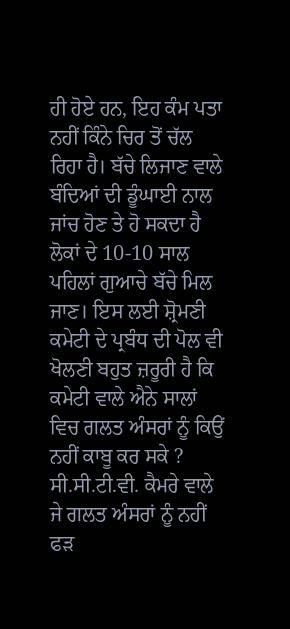ਹੀ ਹੋਏ ਹਨ, ਇਹ ਕੰਮ ਪਤਾ ਨਹੀਂ ਕਿੰਨੇ ਚਿਰ ਤੋਂ ਚੱਲ ਰਿਹਾ ਹੈ। ਬੱਚੇ ਲਿਜਾਣ ਵਾਲੇ ਬੰਦਿਆਂ ਦੀ ਡੂੰਘਾਈ ਨਾਲ ਜਾਂਚ ਹੋਣ ਤੇ ਹੋ ਸਕਦਾ ਹੈ ਲੋਕਾਂ ਦੇ 10-10 ਸਾਲ ਪਹਿਲਾਂ ਗੁਆਚੇ ਬੱਚੇ ਮਿਲ ਜਾਣ। ਇਸ ਲਈ ਸ਼੍ਰੋਮਣੀ ਕਮੇਟੀ ਦੇ ਪ੍ਰਬੰਧ ਦੀ ਪੋਲ ਵੀ ਖੋਲਣੀ ਬਹੁਤ ਜ਼ਰੂਰੀ ਹੈ ਕਿ ਕਮੇਟੀ ਵਾਲੇ ਐਨੇ ਸਾਲਾਂ ਵਿਚ ਗਲਤ ਅੰਸਰਾਂ ਨੂੰ ਕਿਉਂ ਨਹੀਂ ਕਾਬੂ ਕਰ ਸਕੇ ?
ਸੀ.ਸੀ.ਟੀ.ਵੀ. ਕੈਮਰੇ ਵਾਲੇ ਜੇ ਗਲਤ ਅੰਸਰਾਂ ਨੂੰ ਨਹੀਂ ਫੜ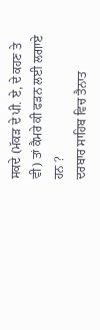ਸਕਦੇ (ਮੱਕੜ ਦੇ ਪੀ. ਏ, ਦੇ ਕਹਣ ਤੇ ਵੀ) ਤਾਂ ਕੈਮਰੇ ਕੀ ਫੜਨ ਲਈ ਲਗਾਏ ਹਨ ?
ਦਰਬਾਰ ਸਾਹਿਬ ਵਿਚ ਤੈਨਾਤ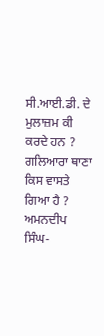ਸੀ.ਆਈ.ਡੀ. ਦੇ ਮੁਲਾਜ਼ਮ ਕੀ ਕਰਦੇ ਹਨ ?
ਗਲਿਆਰਾ ਥਾਣਾ ਕਿਸ ਵਾਸਤੇ ਗਿਆ ਹੈ ?
ਅਮਨਦੀਪ ਸਿੰਘ-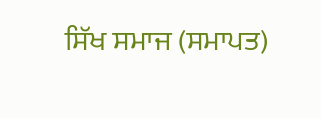ਸਿੱਖ ਸਮਾਜ (ਸਮਾਪਤ)